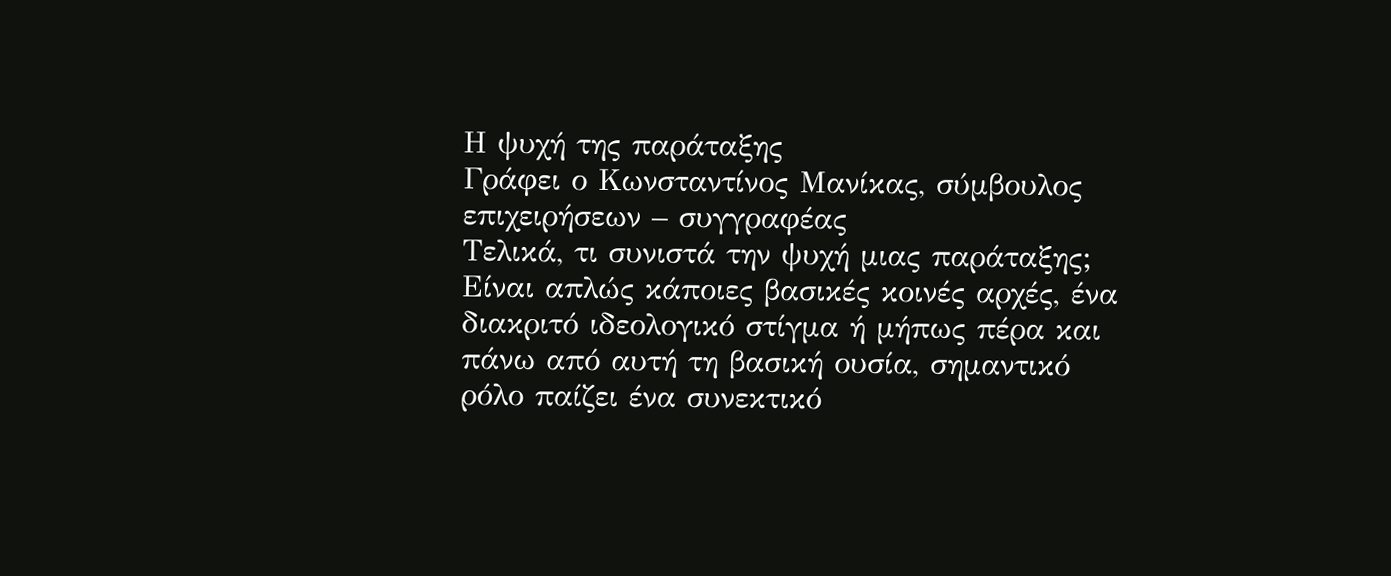Η ψυχή της παράταξης
Γράφει ο Κωνσταντίνος Μανίκας, σύμβουλος επιχειρήσεων – συγγραφέας
Τελικά, τι συνιστά την ψυχή μιας παράταξης; Είναι απλώς κάποιες βασικές κοινές αρχές, ένα διακριτό ιδεολογικό στίγμα ή μήπως πέρα και πάνω από αυτή τη βασική ουσία, σημαντικό ρόλο παίζει ένα συνεκτικό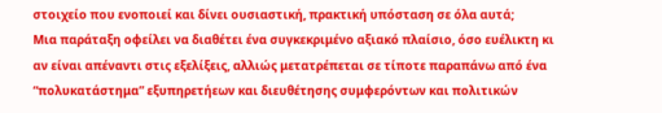στοιχείο που ενοποιεί και δίνει ουσιαστική, πρακτική υπόσταση σε όλα αυτά;
Μια παράταξη οφείλει να διαθέτει ένα συγκεκριμένο αξιακό πλαίσιο, όσο ευέλικτη κι αν είναι απέναντι στις εξελίξεις, αλλιώς μετατρέπεται σε τίποτε παραπάνω από ένα “πολυκατάστημα” εξυπηρετήεων και διευθέτησης συμφερόντων και πολιτικών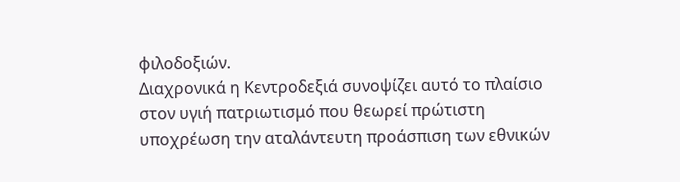φιλοδοξιών.
Διαχρονικά η Κεντροδεξιά συνοψίζει αυτό το πλαίσιο στον υγιή πατριωτισμό που θεωρεί πρώτιστη υποχρέωση την αταλάντευτη προάσπιση των εθνικών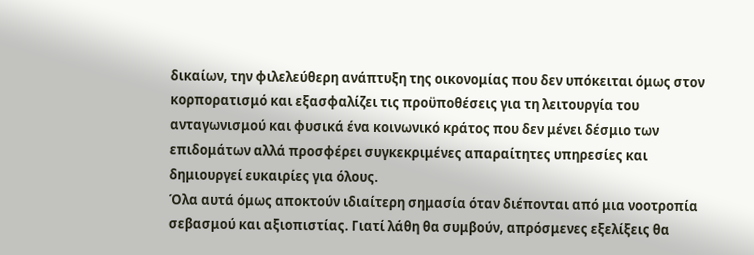δικαίων, την φιλελεύθερη ανάπτυξη της οικονομίας που δεν υπόκειται όμως στον κορπορατισμό και εξασφαλίζει τις προϋποθέσεις για τη λειτουργία του ανταγωνισμού και φυσικά ένα κοινωνικό κράτος που δεν μένει δέσμιο των επιδομάτων αλλά προσφέρει συγκεκριμένες απαραίτητες υπηρεσίες και δημιουργεί ευκαιρίες για όλους.
Όλα αυτά όμως αποκτούν ιδιαίτερη σημασία όταν διέπονται από μια νοοτροπία σεβασμού και αξιοπιστίας. Γιατί λάθη θα συμβούν, απρόσμενες εξελίξεις θα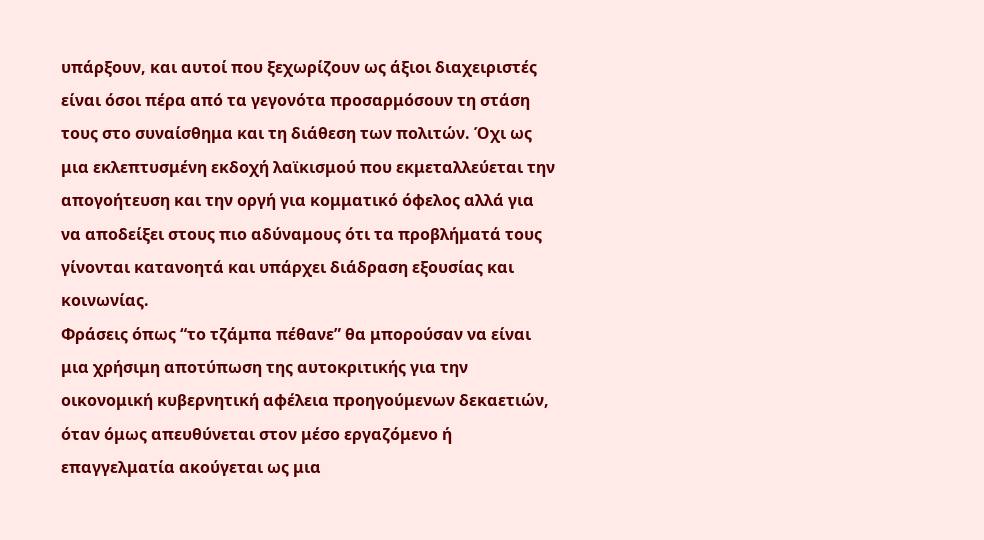υπάρξουν, και αυτοί που ξεχωρίζουν ως άξιοι διαχειριστές είναι όσοι πέρα από τα γεγονότα προσαρμόσουν τη στάση τους στο συναίσθημα και τη διάθεση των πολιτών. Όχι ως μια εκλεπτυσμένη εκδοχή λαϊκισμού που εκμεταλλεύεται την απογοήτευση και την οργή για κομματικό όφελος αλλά για να αποδείξει στους πιο αδύναμους ότι τα προβλήματά τους γίνονται κατανοητά και υπάρχει διάδραση εξουσίας και κοινωνίας.
Φράσεις όπως “το τζάμπα πέθανε” θα μπορούσαν να είναι μια χρήσιμη αποτύπωση της αυτοκριτικής για την οικονομική κυβερνητική αφέλεια προηγούμενων δεκαετιών, όταν όμως απευθύνεται στον μέσο εργαζόμενο ή επαγγελματία ακούγεται ως μια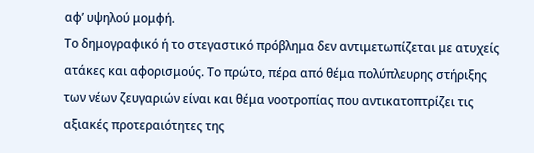αφ’ υψηλού μομφή.
Το δημογραφικό ή το στεγαστικό πρόβλημα δεν αντιμετωπίζεται με ατυχείς ατάκες και αφορισμούς. Το πρώτο, πέρα από θέμα πολύπλευρης στήριξης των νέων ζευγαριών είναι και θέμα νοοτροπίας που αντικατοπτρίζει τις αξιακές προτεραιότητες της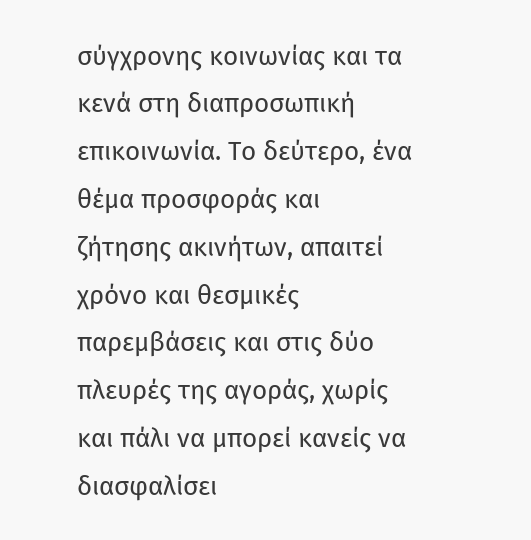σύγχρονης κοινωνίας και τα κενά στη διαπροσωπική επικοινωνία. Το δεύτερο, ένα θέμα προσφοράς και ζήτησης ακινήτων, απαιτεί χρόνο και θεσμικές παρεμβάσεις και στις δύο πλευρές της αγοράς, χωρίς και πάλι να μπορεί κανείς να διασφαλίσει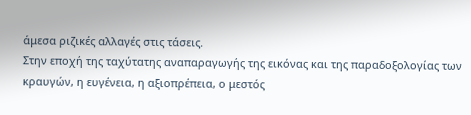άμεσα ριζικές αλλαγές στις τάσεις.
Στην εποχή της ταχύτατης αναπαραγωγής της εικόνας και της παραδοξολογίας των κραυγών, η ευγένεια, η αξιοπρέπεια, ο μεστός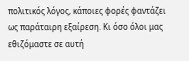πολιτικός λόγος, κάποιες φορές φαντάζει ως παράταιρη εξαίρεση. Κι όσο όλοι μας εθιζόμαστε σε αυτή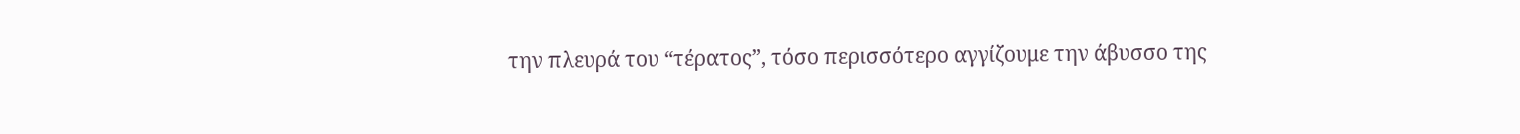την πλευρά του “τέρατος”, τόσο περισσότερο αγγίζουμε την άβυσσο της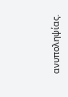ανυποληψίας.